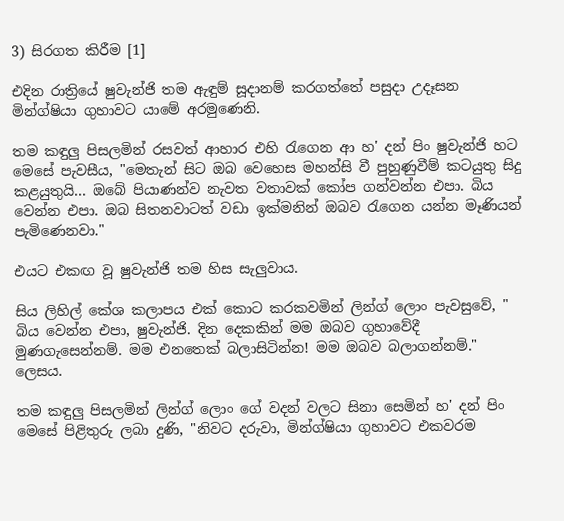3) සිරගත කිරීම [1]

එදින රාත්‍රියේ ෂුවැන්ජි තම ඇඳුම් සූදානම් කරගත්තේ පසුදා උදෑසන මින්ග්ෂියා ගුහාවට යාමේ අරමුණෙනි.

තම කඳුලු පිසලමින් රසවත් ආහාර එහි රැගෙන ආ හ' දන් පිං ෂුවැන්ජි හට මෙසේ පැවසීය, "මෙතැන් සිට ඔබ වෙහෙස මහන්සි වී පුහුණුවීම් කටයුතු සිදු කළයුතුයි... ඔබේ පියාණන්ව නැවත වතාවක් කෝප ගන්වන්න එපා. බිය වෙන්න එපා. ඔබ සිතනවාටත් වඩා ඉක්මනින් ඔබව රැගෙන යන්න මෑණියන් පැමිණෙනවා."

එයට එකඟ වූ ෂුවැන්ජි තම හිස සැලුවාය.

සිය ලිහිල් කේශ කලාපය එක් කොට කරකවමින් ලින්ග් ලොං පැවසුවේ, " බිය වෙන්න එපා, ෂුවැන්ජි. දින දෙකකින් මම ඔබව ගුහාවේදී මුණගැසෙන්නම්. මම එනතෙක් බලාසිටින්න! මම ඔබව බලාගන්නම්." ලෙසය.

තම කඳුලු පිසලමින් ලින්ග් ලොං ගේ වදන් වලට සිනා සෙමින් හ' දන් පිං මෙසේ පිළිතුරු ලබා දුණි, "නිවට දරුවා, මින්ග්ෂියා ගුහාවට එකවරම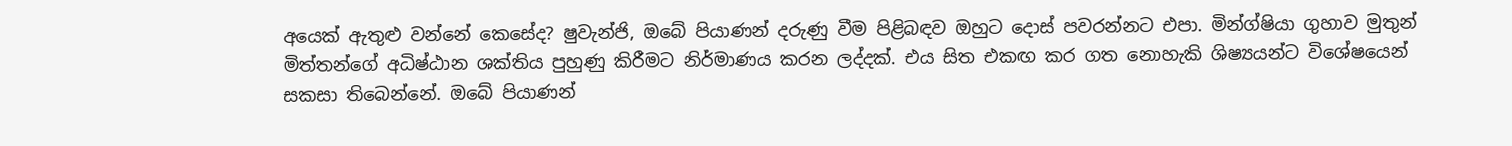අයෙක් ඇතුළු වන්නේ කෙසේද? ෂුවැන්ජි, ඔබේ පියාණන් දරුණු වීම පිළිබඳව ඔහුට දොස් පවරන්නට එපා. මින්ග්ෂියා ගුහාව මුතුන් මිත්තන්ගේ අධිෂ්ඨාන ශක්තිය පුහුණු කිරීමට නිර්මාණය කරන ලද්දක්. එය සිත එකඟ කර ගත නොහැකි ශිෂ්‍යයන්ට විශේෂයෙන් සකසා තිබෙන්නේ. ඔබේ පියාණන්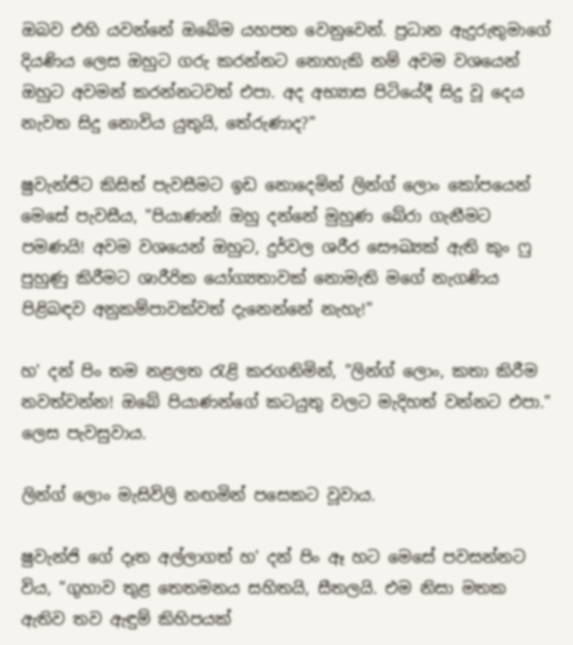ඔබව එහි යවන්නේ ඔබේම යහපත වෙනුවෙන්. ප්‍රධාන ඇදුරුතුමාගේ දියණිය ලෙස ඔහුට ගරු කරන්නට නොහැකි නම් අවම වශයෙන් ඔහුට අවමන් කරන්නටවත් එපා. අද අභ්‍යාස පිටියේදී සිදු වූ දෙය නැවත සිදු නොවිය යුතුයි, තේරුණාද?"

ෂුවැන්ජිට කිසිත් පැවසීමට ඉඩ නොදෙමින් ලින්ග් ලොං කෝපයෙන් මෙසේ පැවසීය, "පියාණන්! ඔහු දන්නේ මුහුණ බේරා ගැනීමට පමණයි! අවම වශයෙන් ඔහුට, දුර්වල ශරීර සෞඛ්‍යක් ඇති කුං ෆු පුහුණු කිරීමට ශාරීරික යෝග්‍යතාවක් නොමැති මගේ නැගණිය පිළිබඳව අනුකම්පාවක්වත් දැනෙන්නේ නැහැ!"

හ' දන් පිං තම නළලත රැළි කරගනිමින්, "ලින්ග් ලොං, කතා කිරීම නවත්වන්න! ඔබේ පියාණන්ගේ කටයුතු වලට මැදිහත් වන්නට එපා." ලෙස පැවසුවාය.

ලින්ග් ලොං මැසිවිලි නඟමින් පසෙකට වූවාය.

ෂුවැන්ජි ගේ දෑත අල්ලාගත් හ' දන් පිං ඈ හට මෙසේ පවසන්නට විය, "ගුහාව තුළ තෙතමනය සහිතයි, සීතලයි. එම නිසා මතක ඇතිව තව ඇඳුම් කිහිපයක්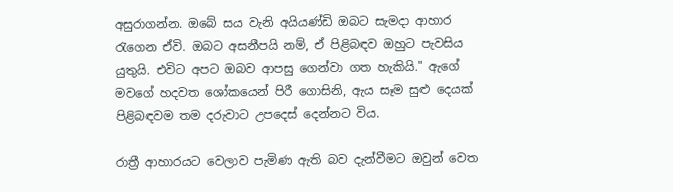අසුරාගන්න. ඔබේ සය වැනි අයියණ්ඩි ඔබට සැමදා ආහාර රැගෙන ඒවි. ඔබට අසනීපයි නම්, ඒ පිළිබඳව ඔහුට පැවසිය යුතුයි. එවිට අපට ඔබව ආපසු ගෙන්වා ගත හැකියි." ඇගේ මවගේ හදවත ශෝකයෙන් පිරී ගොසිනි, ඇය සෑම සුළු දෙයක් පිළිබඳවම තම දරුවාට උපදෙස් දෙන්නට විය.

රාත්‍රී ආහාරයට වෙලාව පැමිණ ඇති බව දැන්වීමට ඔවුන් වෙත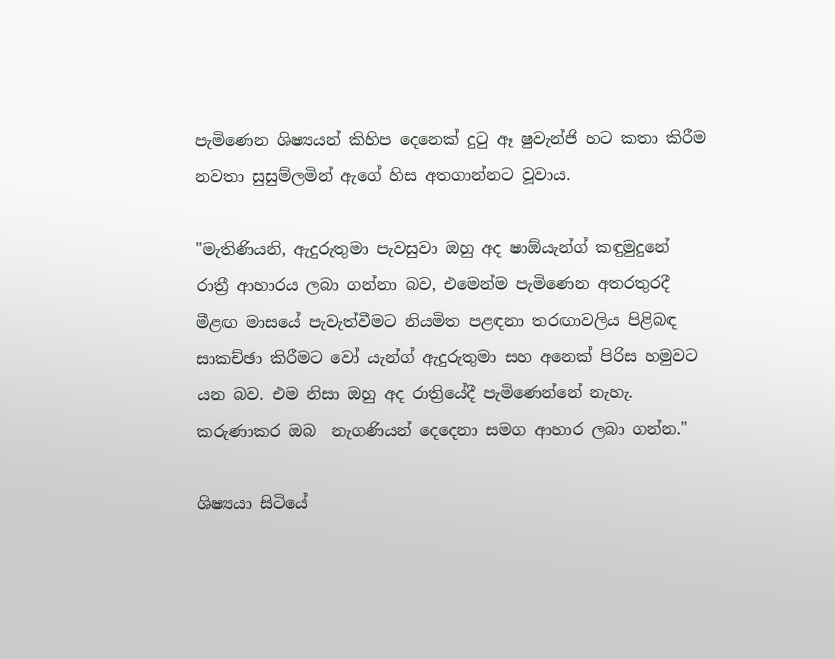පැමිණෙන ශිෂ්‍යයන් කිහිප දෙනෙක් දුටු ඈ ෂුවැන්ජි හට කතා කිරීම නවතා සුසුම්ලමින් ඇගේ හිස අතගාන්නට වූවාය.

"මැතිණියනි, ඇදුරුතුමා පැවසුවා ඔහු අද ෂාඕයැන්ග් කඳුමුදුනේ රාත්‍රී ආහාරය ලබා ගන්නා බව, එමෙන්ම පැමිණෙන අතරතුරදී මීළඟ මාසයේ පැවැත්වීමට නියමිත පළඳනා තරඟාවලිය පිළිබඳ සාකච්ඡා කිරීමට වෝ යැන්ග් ඇදුරුතුමා සහ අනෙක් පිරිස හමුවට යන බව. එම නිසා ඔහු අද රාත්‍රියේදී පැමිණෙන්නේ නැහැ. කරුණාකර ඔබ  නැගණියන් දෙදෙනා සමග ආහාර ලබා ගන්න."

ශිෂ්‍යයා සිටියේ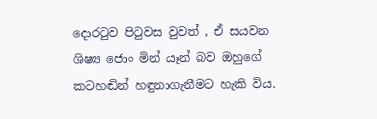දොරටුව පිටුවස වුවත් , ඒ සයවන ශිෂ්‍ය ජොං මින් යෑන් බව ඔහුගේ කටහඬින් හඳුනාගැනීමට හැකි විය.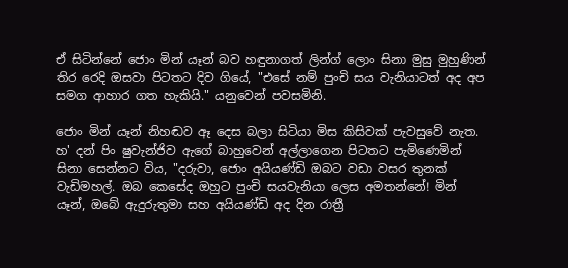ඒ සිටින්නේ ජොං මින් යෑන් බව හඳුනාගත් ලින්ග් ලොං සිනා මුසු මුහුණින් තිර රෙදි ඔසවා පිටතට දිව ගියේ, "එසේ නම් පුංචි සය වැනියාටත් අද අප සමග ආහාර ගත හැකියි." යනුවෙන් පවසමිනි.

ජොං මින් යෑන් නිහඬව ඈ දෙස බලා සිටියා මිස කිසිවක් පැවසුවේ නැත. හ' දන් පිං ෂුවැන්ජිව ඇගේ බාහුවෙන් අල්ලාගෙන පිටතට පැමිණෙමින් සිනා සෙන්නට විය, "දරුවා, ජොං අයියණ්ඩි ඔබට වඩා වසර තුනක් වැඩිමහල්. ඔබ කෙසේද ඔහුට පුංචි සයවැනියා ලෙස අමතන්නේ! මින් යෑන්, ඔබේ ඇදුරුතුමා සහ අයියණ්ඩි අද දින රාත්‍රී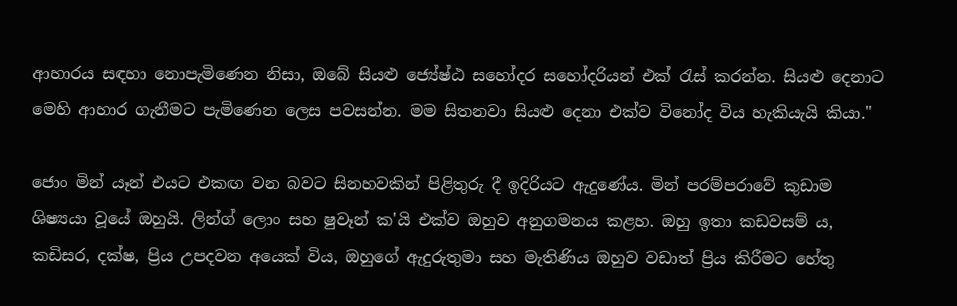ආහාරය සඳහා නොපැමිණෙන නිසා, ඔබේ සියළු ජ්‍යේෂ්ඨ සහෝදර සහෝදරියන් එක් රැස් කරන්න. සියළු දෙනාට මෙහි ආහාර ගැනීමට පැමිණෙන ලෙස පවසන්න. මම සිතනවා සියළු දෙනා එක්ව විනෝද විය හැකියැයි කියා."

ජොං මින් යෑන් එයට එකඟ වන බවට සිනහවකින් පිළිතුරු දී ඉදිරියට ඇදුණේය. මින් පරම්පරාවේ කුඩාම ශිෂ්‍යයා වූයේ ඔහුයි. ලින්ග් ලොං සහ ෂුවෑන් ක'යි එක්ව ඔහුව අනුගමනය කළහ. ඔහු ඉතා කඩවසම්‍ ය, කඩිසර, දක්ෂ, ප්‍රිය උපදවන අයෙක් විය, ඔහුගේ ඇදුරුතුමා සහ මැතිණිය ඔහුව වඩාත් ප්‍රිය කිරීමට හේතු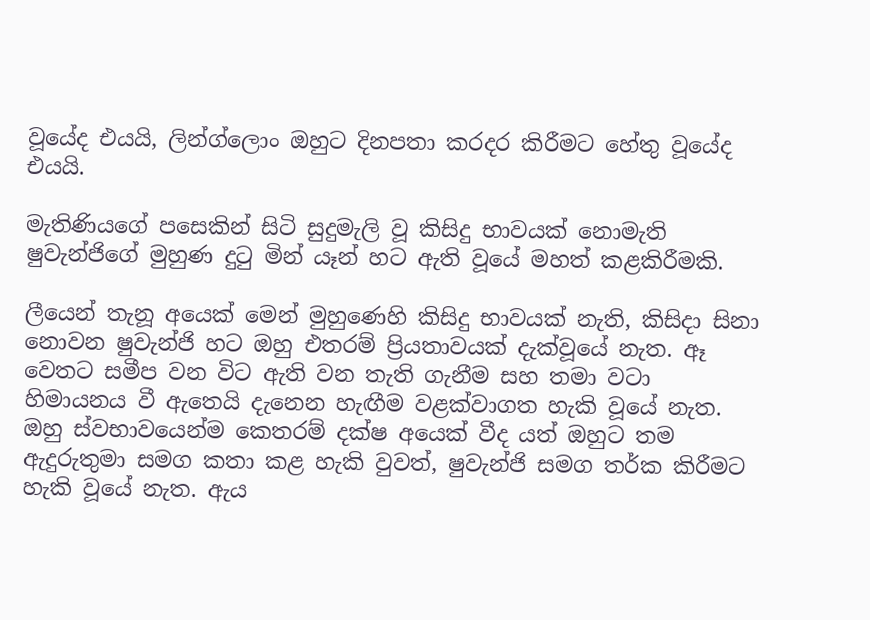වූයේද එයයි, ලින්ග්ලොං ඔහුට දිනපතා කරදර කිරීමට හේතු වූයේද එයයි.

මැතිණියගේ පසෙකින් සිටි සුදුමැලි වූ කිසිදු භාවයක් නොමැති ෂුවැන්ජිගේ මුහුණ දුටු මින් යෑන් හට ඇති වූයේ මහත් කළකිරීමකි.

ලීයෙන් තැනූ අයෙක් මෙන් මුහුණෙහි කිසිදු භාවයක් නැති, කිසිදා සිනා නොවන ෂුවැන්ජි හට ඔහු එතරම් ප්‍රියතාවයක් දැක්වූයේ නැත. ඈ වෙතට සමීප වන විට ඇති වන තැති ගැනීම සහ තමා වටා හිමායනය වී ඇතෙයි දැනෙන හැඟීම වළක්වාගත හැකි වූයේ නැත. ඔහු ස්වභාවයෙන්ම කෙතරම් දක්ෂ අයෙක් වීද යත් ඔහුට තම ඇදුරුතුමා සමග කතා කළ හැකි වුවත්, ෂුවැන්ජි සමග තර්ක කිරීමට හැකි වූයේ නැත. ඇය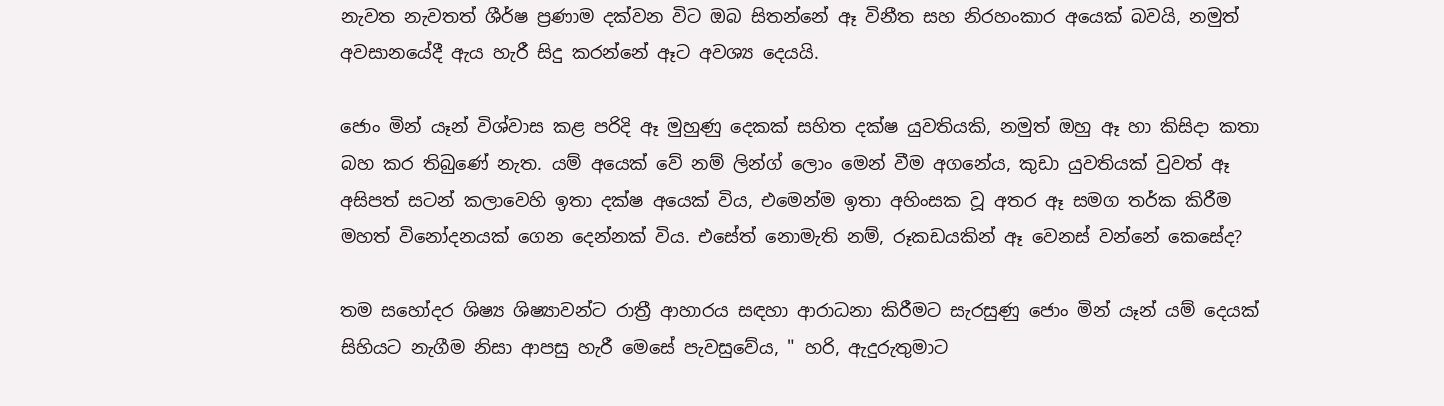නැවත නැවතත් ශීර්ෂ ප්‍රණාම දක්වන විට ඔබ සිතන්නේ ඈ විනීත සහ නිරහංකාර අයෙක් බවයි, නමුත් අවසානයේදී ඇය හැරී සිදු කරන්නේ ඈට අවශ්‍ය දෙයයි.

ජොං මින් යෑන් විශ්වාස කළ පරිදි ඈ මුහුණු දෙකක් සහිත දක්ෂ යුවතියකි, නමුත් ඔහු ඈ හා කිසිදා කතා බහ කර තිබුණේ නැත. යම් අයෙක් වේ නම් ලින්ග් ලොං මෙන් වීම අගනේය, කුඩා යුවතියක් වුවත් ඈ අසිපත් සටන් කලාවෙහි ඉතා දක්ෂ අයෙක් විය, එමෙන්ම ඉතා අහිංසක වූ අතර ඈ සමග තර්ක කිරීම මහත් විනෝදනයක් ගෙන දෙන්නක් විය. එසේත් නොමැති නම්, රූකඩයකින් ඈ වෙනස් වන්නේ කෙසේද?

තම සහෝදර ශිෂ්‍ය ශිෂ්‍යාවන්ට රාත්‍රී ආහාරය සඳහා ආරාධනා කිරීමට සැරසුණු ජොං මින් යෑන් යම් දෙයක් සිහියට නැගීම නිසා ආපසු හැරී මෙසේ පැවසුවේය, " හරි, ඇදුරුතුමාට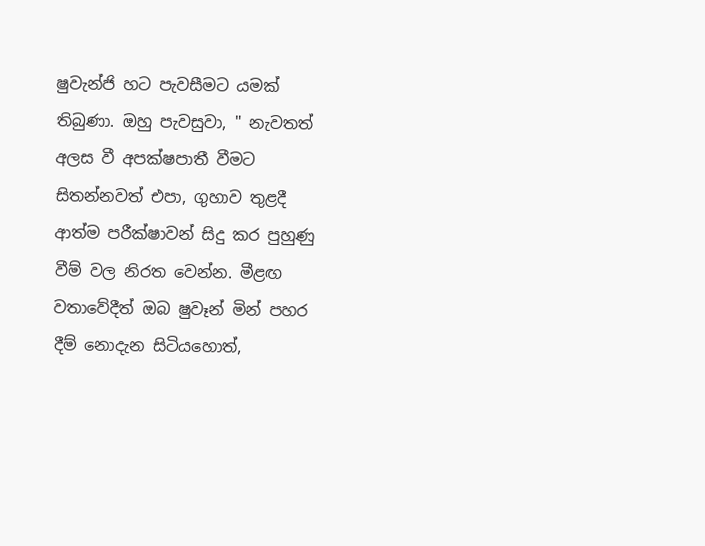ෂුවැන්ජි හට පැවසීමට යමක් තිබුණා. ඔහු පැවසුවා, " නැවතත් අලස වී අපක්ෂපාතී වීමට සිතන්නවත් එපා, ගුහාව තුළදී ආත්ම පරීක්ෂාවන් සිදු කර පුහුණු වීම් වල නිරත වෙන්න. මීළඟ වතාවේදීත් ඔබ ෂුවෑන් මින් පහර දීම් නොදැන සිටියහොත්,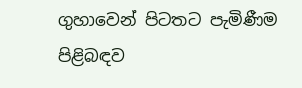ගුහාවෙන් පිටතට පැමිණීම පිළිබඳව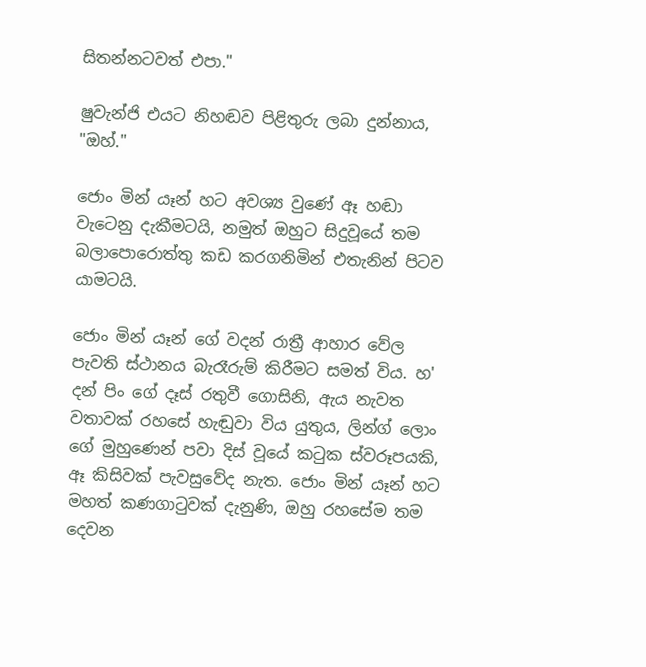සිතන්නටවත් එපා."

ෂුවැන්ජි එයට නිහඬව පිළිතුරු ලබා දුන්නාය, "ඔහ්."

ජොං මින් යෑන් හට අවශ්‍ය වුණේ ඈ හඬා වැටෙනු දැකීමටයි, නමුත් ඔහුට සිදුවූයේ තම බලාපොරොත්තු කඩ කරගනිමින් එතැනින් පිටව යාමටයි.

ජොං මින් යෑන් ගේ වදන් රාත්‍රී ආහාර වේල පැවති ස්ථානය බැරෑරුම් කිරීමට සමත් විය. හ' දන් පිං ගේ දෑස් රතුවී ගොසිනි, ඇය නැවත වතාවක් රහසේ හැඬුවා විය යුතුය, ලින්ග් ලොං ගේ මුහුණෙන් පවා දිස් වූයේ කටුක ස්වරූපයකි, ඈ කිසිවක් පැවසුවේද නැත. ජොං මින් යෑන් හට මහත් කණගාටුවක් දැනුණි, ඔහු රහසේම තම දෙවන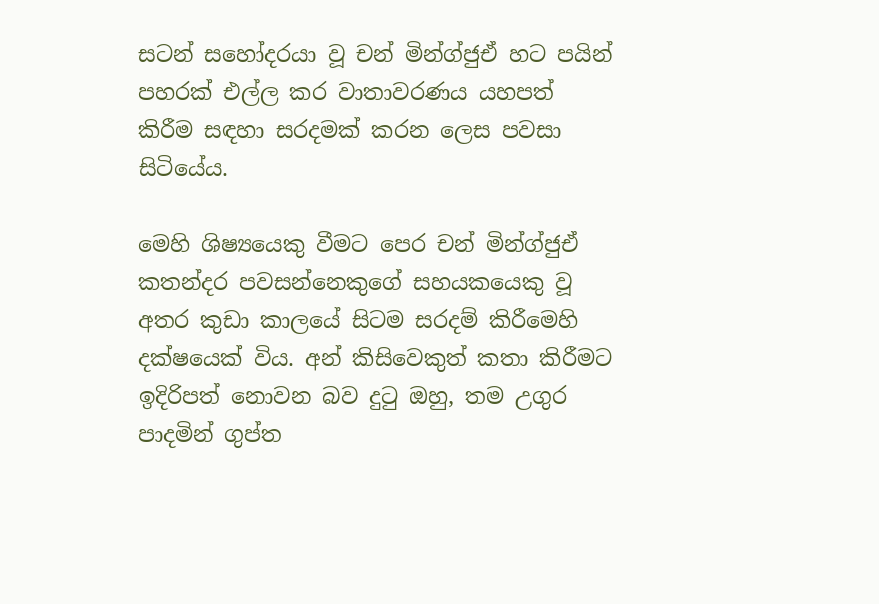සටන් සහෝදරයා වූ චන් මින්ග්ජුඒ හට පයින් පහරක් එල්ල කර වාතාවරණය යහපත් කිරීම සඳහා සරදමක් කරන ලෙස පවසා සිටියේය.

මෙහි ශිෂ්‍යයෙකු වීමට පෙර චන් මින්ග්‍ජුඒ කතන්දර පවසන්නෙකුගේ සහයකයෙකු වූ අතර කුඩා කාලයේ සිටම සරදම් කිරීමෙහි දක්ෂයෙක් විය. අන් කිසිවෙකුත් කතා කිරීමට ඉදිරිපත් නොවන බව දුටු ඔහු, තම උගුර පාදමින් ගුප්ත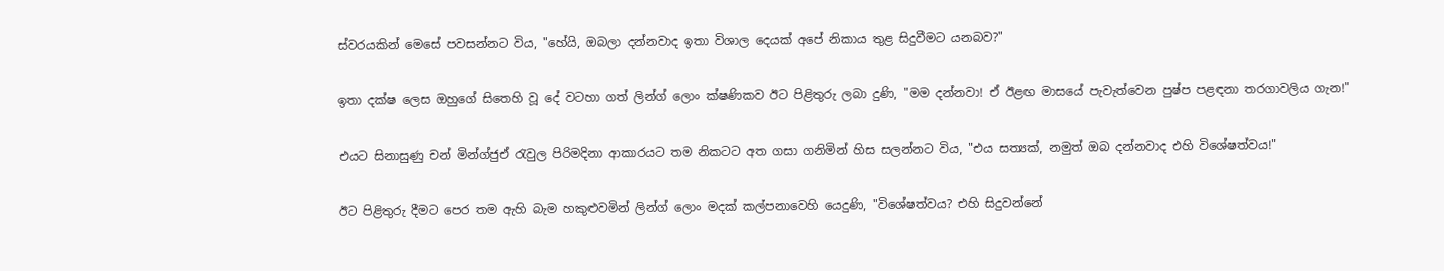ස්වරයකින් මෙසේ පවසන්නට විය, "හේයි, ඔබලා දන්නවාද ඉතා විශාල දෙයක් අපේ නිකාය තුළ සිදුවීමට යනබව?"

ඉතා දක්ෂ ලෙස ඔහුගේ සිතෙහි වූ දේ වටහා ගත් ලින්ග් ලොං ක්ෂණිකව ඊට පිළිතුරු ලබා දුණි, "මම දන්නවා! ඒ ඊළඟ මාසයේ පැවැත්වෙන පුෂ්ප පළඳනා තරගාවලිය ගැන!"

එයට සිනාසුණු චන් මින්ග්‍ජුඒ රැවුල පිරිමදිනා ආකාරයට තම නිකටට අත ගසා ගනිමින් හිස සලන්නට විය, "එය සත්‍යක්, නමුත් ඔබ දන්නවාද එහි විශේෂත්වය!"

ඊට පිළිතුරු දීමට පෙර තම ඇහි බැම හකුළුවමින් ලින්ග් ලොං මදක් කල්පනාවෙහි යෙදුණි, "විශේෂත්වය? එහි සිදුවන්නේ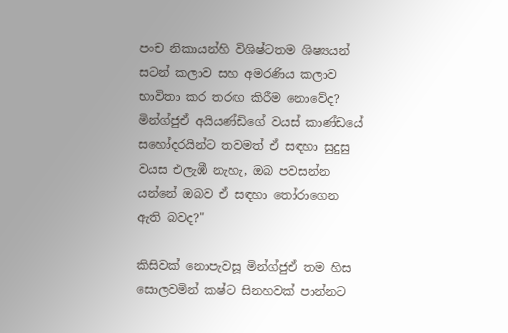පංච නිකායන්හි විශිෂ්ටතම ශිෂ්‍යයන් සටන් කලාව සහ අමරණිය කලාව භාවිතා කර තරඟ කිරීම නොවේද? මින්ග්ජුඒ අයියණ්ඩිගේ වයස් කාණ්ඩයේ සහෝදරයින්ට තවමත් ඒ සඳහා සුදුසු වයස එලැඹී නැහැ, ඔබ පවසන්න යන්නේ ඔබව ඒ සඳහා තෝරාගෙන ඇති බවද?"

කිසිවක් නොපැවසූ මින්ග්ජුඒ තම හිස සොලවමින් කෂ්ට සිනහවක් පාන්නට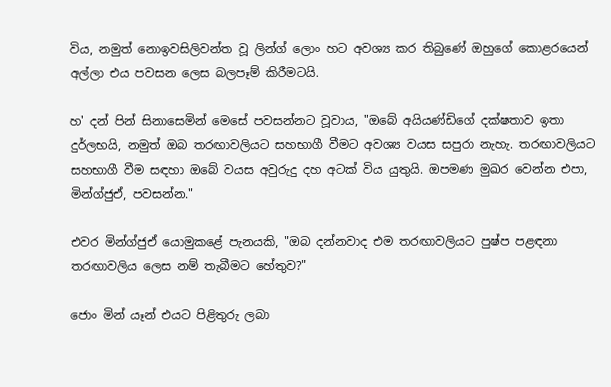විය, නමුත් නොඉවසිලිවන්ත වූ ලින්ග් ලොං හට අවශ්‍ය කර තිබුණේ ඔහුගේ කොළරයෙන් අල්ලා එය පවසන ලෙස බලපෑම් කිරීමටයි.

හ' දන් පින් සිනාසෙමින් මෙසේ පවසන්නට වූවාය, "ඔබේ අයියණ්ඩිගේ දක්ෂතාව ඉතා දුර්ලභයි, නමුත් ඔබ තරඟාවලියට සහභාගී වීමට අවශ්‍ය වයස සපුරා නැහැ. තරඟාවලියට සහභාගී වීම සඳහා ඔබේ වයස අවුරුදු දහ අටක් විය යුතුයි. ඔපමණ මුඛර වෙන්න එපා, මින්ග්ජුඒ, පවසන්න."

එවර මින්ග්ජුඒ යොමුකළේ පැනයකි, "ඔබ දන්නවාද එම තරඟාවලියට පුෂ්ප පළඳනා තරඟාවලිය ලෙස නම් තැබීමට හේතුව?"

ජොං මින්‍ යෑන් එයට පිළිතුරු ලබා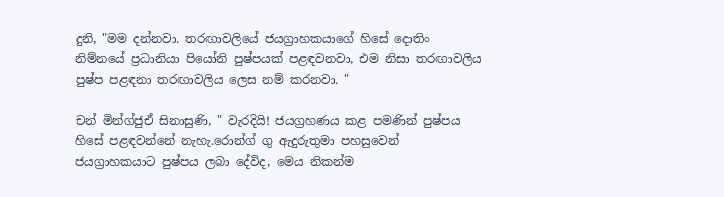දුනි, "මම දන්නවා. තරඟාවලියේ ජයග්‍රාහකයාගේ හිසේ දොතිං නිම්නයේ ප්‍රධානියා පියෝනි පුෂ්පයක් පළඳවනවා, එම නිසා තරඟාවලිය පුෂ්ප පළඳනා තරඟාවලිය ලෙස නම් කරනවා. "

චන් මින්ග්ජුඒ සිනාසුණි, " වැරදියි! ජයග්‍රහණය කළ පමණින් පුෂ්පය හිසේ පළඳවන්නේ නැහැ.රොන්ග් ගු ඇදුරුතුමා පහසුවෙන් ජයග්‍රාහකයාට පුෂ්පය ලබා දේවිද, මෙය නිකන්ම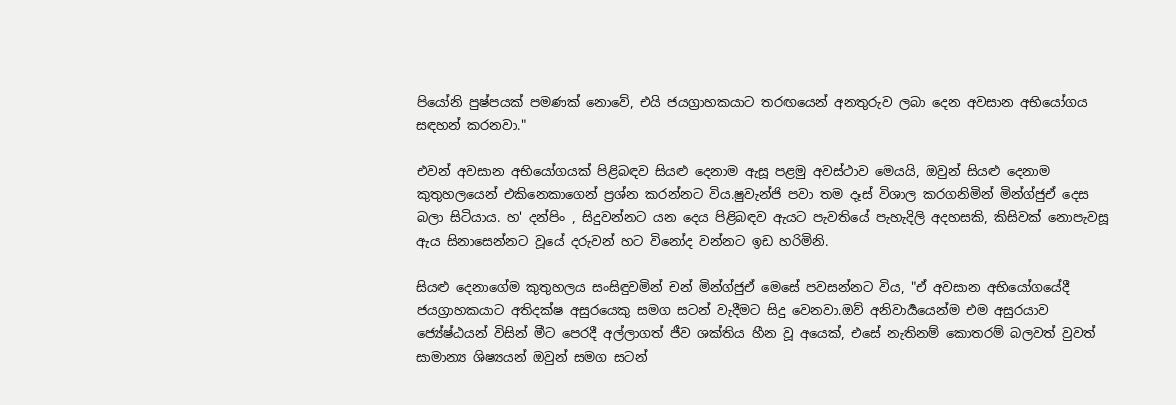පියෝනි පුෂ්පයක් පමණක් නොවේ, එයි ජයග්‍රාහකයාට තරඟයෙන් අනතුරුව ලබා දෙන අවසාන අභියෝගය සඳහන් කරනවා."

එවන් අවසාන අභියෝගයක් පිළිබඳව සියළු දෙනාම ඇසූ පළමු අවස්ථාව මෙයයි, ඔවුන් සියළු දෙනාම කුතුහලයෙන් එකිනෙකාගෙන් ප්‍රශ්න කරන්නට විය.ෂුවැන්ජි පවා තම දෑස් විශාල කරගනිමින් මින්ග්ජුඒ දෙස බලා සිටියාය. හ' දන්පිං , සිදුවන්නට යන දෙය පිළිබඳව ඇයට පැවතියේ පැහැදිලි අදහසකි, කිසිවක් නොපැවසූ ඇය සිනාසෙන්නට වූයේ දරුවන් හට විනෝද වන්නට ඉඩ හරිමිනි.

සියළු දෙනාගේම කුතුහලය සංසිඳුවමින් චන් මින්ග්ජුඒ මෙසේ පවසන්නට විය, "ඒ අවසාන අභියෝගයේදී ජයග්‍රාහකයාට අතිදක්ෂ අසුරයෙකු සමග සටන් වැදීමට සිදු වෙනවා.ඔව් අනිවාර්‍යයෙන්ම එම අසුරයාව ජ්‍යේෂ්ඨයන් විසින් මීට පෙරදී අල්ලාගත් ජීව ශක්තිය හීන වූ අයෙක්, එසේ නැතිනම් කොතරම් බලවත් වුවත් සාමාන්‍ය ශිෂ්‍යයන් ඔවුන් සමග සටන්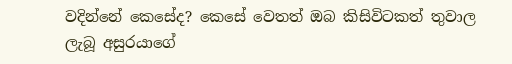වදින්නේ කෙසේද? කෙසේ වෙතත් ඔබ කිසිවිටකත් තුවාල ලැබූ අසුරයාගේ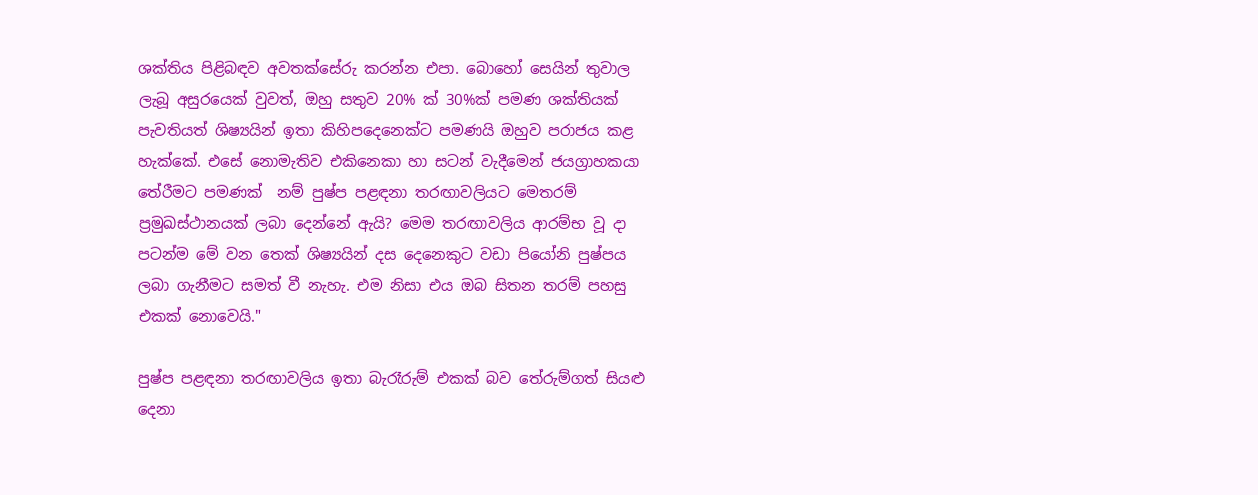ශක්තිය පිළිබඳව අවතක්සේරු කරන්න එපා. බොහෝ සෙයින් තුවාල ලැබූ අසුරයෙක් වුවත්, ඔහු සතුව 20% ක් 30%ක් පමණ ශක්තියක් පැවතියත් ශිෂ්‍යයින් ඉතා කිහිපදෙනෙක්ට පමණයි ඔහුව පරාජය කළ හැක්කේ. එසේ නොමැතිව එකිනෙකා හා සටන් වැදීමෙන් ජයග්‍රාහකයා තේරීමට පමණක්  නම් පුෂ්ප පළඳනා තරඟාවලියට මෙතරම් ප්‍රමුඛස්ථානයක් ලබා දෙන්නේ ඇයි? මෙම තරඟාවලිය ආරම්භ වූ දා පටන්ම මේ වන තෙක් ශිෂ්‍යයින් දස දෙනෙකුට වඩා පියෝනි පුෂ්පය ලබා ගැනීමට සමත් වී නැහැ. එම නිසා එය ඔබ සිතන තරම් පහසු එකක් නොවෙයි."

පුෂ්ප පළඳනා තරඟාවලිය ඉතා බැරෑරුම් එකක් බව තේරුම්ගත් සියළු දෙනා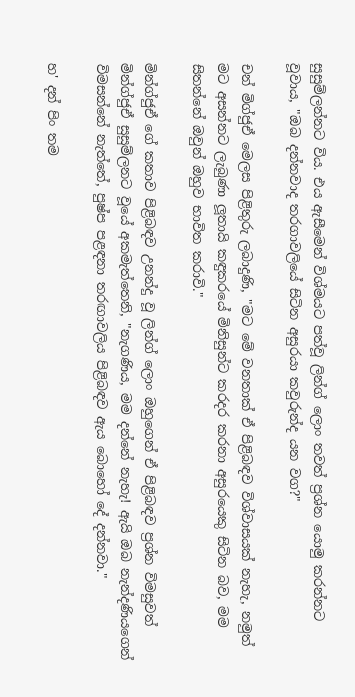සුසුම්ලන්නට විය. එය ඇසීමෙන් විශ්මයට පත්වූ ලින්ග් ලොං තවත් ප්‍රශ්න යොමු කරන්නට වූවාය, "ඔබ දන්නවාද තරගාවලියේ සිටින අසුරයා කවුරුන්ද යන වග?"

චන් මිග්ජුඒ මෙලස පිළිතුරු ලබාදුණි, "මට මේ වනතාක් ඒ පිළිබඳව විශ්වාසයක් නැහැ, නමුත් මට අසන්නට ලැබුණා ලූතායි කඳුකරයේ මිනිසුන්ට කරදර කරනා අසුරයෙකු සිටින බව, මම සිතන්නේ ඔවුන් ඔහුව භාවිත කරාවි."

මින්ග්ජුඒ ගේ කතාව පිළිබඳව උනන්දු වූ ලින්ග් ලොං ඔහුගෙන් ඒ පිළිබඳව ප්‍රශ්න විමසුවත් මින්ග්ජුඒ සුසුම්ලනට වූයේ අකමැත්තෙනි, "නැගණිය, මම දන්නේ නැහැ! ඇයි ඔබ නැන්දණියගෙන් විමසන්නේ නැත්තේ, පුෂ්ප පළඳනා තරඟාවලිය පිළිබඳව ඇය බොහෝ දේ දන්නවා."

හ' දන් පිං තම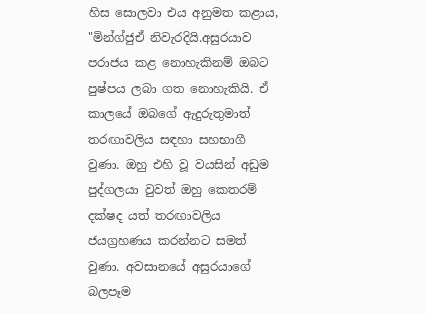හිස සොලවා එය අනුමත කළාය, "මින්ග්ජුඒ නිවැරදියි.අසුරයාව පරාජය කළ නොහැකිනම් ඔබට පුෂ්පය ලබා ගත නොහැකියි. ඒ කාලයේ ඔබගේ ඇදුරුතුමාත් තරඟාවලිය සඳහා සහභාගී වුණා. ඔහු එහි වූ වයසින් අඩුම පුද්ගලයා වුවත් ඔහු කෙතරම් දක්ෂද යත් තරඟාවලිය ජයග්‍රහණය කරන්නට සමත් වුණා. අවසානයේ අසුරයාගේ බලපෑම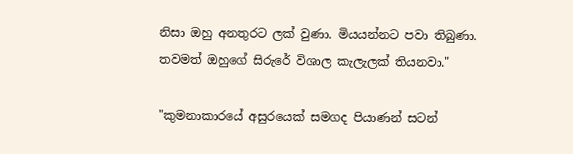නිසා ඔහු අනතුරට ලක් වුණා. මියයන්නට පවා තිබුණා. තවමත් ඔහුගේ සිරුරේ විශාල කැලැලක් තියනවා."

"කුමනාකාරයේ අසුරයෙක් සමගද පියාණන් සටන්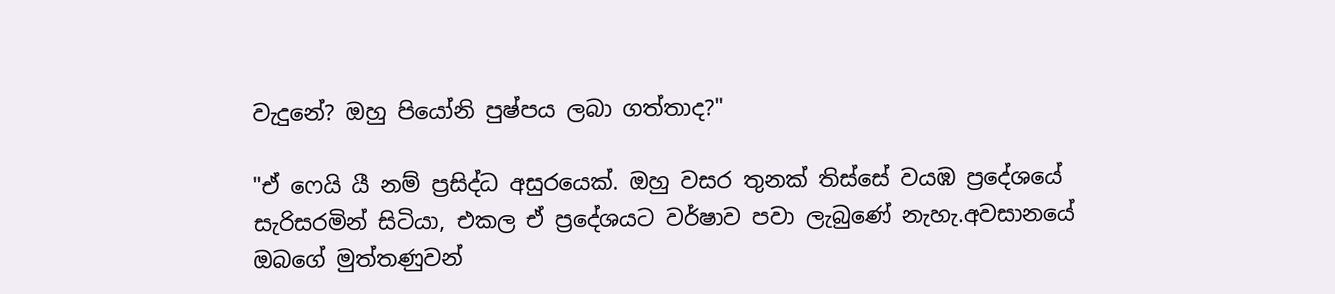වැදුනේ? ඔහු පියෝනි පුෂ්පය ලබා ගත්තාද?"

"ඒ ෆෙයි යී නම් ප්‍රසිද්ධ අසුරයෙක්. ඔහු වසර තුනක් තිස්සේ වයඹ ප්‍රදේශයේ සැරිසරමින් සිටියා, එකල ඒ ප්‍රදේශයට වර්ෂාව පවා ලැබුණේ නැහැ.අවසානයේ ඔබගේ මුත්තණුවන්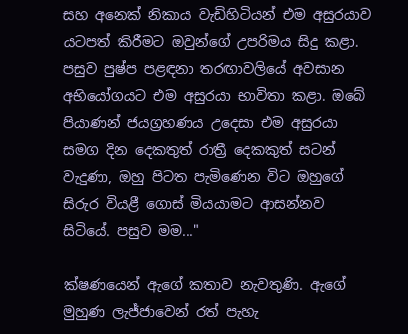සහ අනෙක් නිකාය වැඩිහිටියන් එම අසුරයාව යටපත් කිරීමට ඔවුන්ගේ උපරිමය සිදු කළා. පසුව පුෂ්ප පළඳනා තරඟාවලියේ අවසාන අභියෝගයට එම අසුරයා භාවිතා කළා. ඔබේ පියාණන් ජයග්‍රහණය උදෙසා එම අසුරයා සමග දින දෙකතුත් රාත්‍රී දෙකකුත් සටන් වැදුණා, ඔහු පිටත පැමිණෙන විට ඔහුගේ සිරුර වියළී ගොස් මියයාමට ආසන්නව සිටියේ. පසුව මම..."

ක්ෂණයෙන් ඇගේ කතාව නැවතුණි. ඇගේ මුහුණ ලැජ්ජාවෙන් රත් පැහැ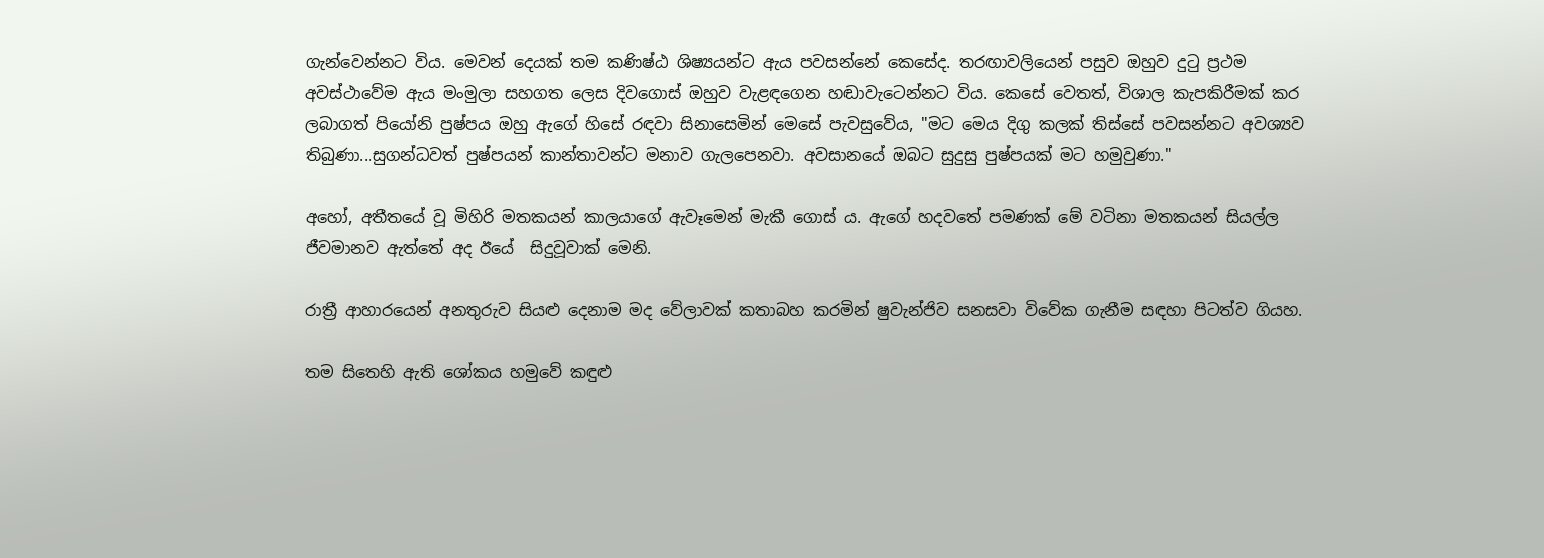ගැන්වෙන්නට විය. මෙවන් දෙයක් තම කණිෂ්ඨ ශිෂ්‍යයන්ට ඇය පවසන්නේ කෙසේද. තරඟාවලියෙන් පසුව ඔහුව දුටු ප්‍රථම අවස්ථාවේම ඇය මංමුලා සහගත ලෙස දිවගොස් ඔහුව වැළඳගෙන හඬාවැටෙන්නට විය. කෙසේ වෙතත්, විශාල කැපකිරීමක් කර ලබාගත් පියෝනි පුෂ්පය ඔහු ඇගේ හිසේ රඳවා සිනාසෙමින් මෙසේ පැවසුවේය, "මට මෙය දිගු කලක් තිස්සේ පවසන්නට අවශ්‍යව තිබුණා...සුගන්ධවත් පුෂ්පයන් කාන්තාවන්ට මනාව ගැලපෙනවා. අවසානයේ ඔබට සුදුසු පුෂ්පයක් මට හමුවුණා."

අහෝ, අතීතයේ වූ මිහිරි මතකයන් කාලයාගේ ඇවෑමෙන් මැකී ගොස් ය. ඇගේ හදවතේ පමණක් මේ වටිනා මතකයන් සියල්ල ජීවමානව ඇත්තේ අද ඊයේ  සිදුවූවාක් මෙනි.

රාත්‍රී ආහාරයෙන් අනතුරුව සියළු දෙනාම මද වේලාවක් කතාබහ කරමින් ෂුවැන්ජිව සනසවා විවේක ගැනීම සඳහා පිටත්ව ගියහ.

තම සිතෙහි ඇති ශෝකය හමුවේ කඳුළු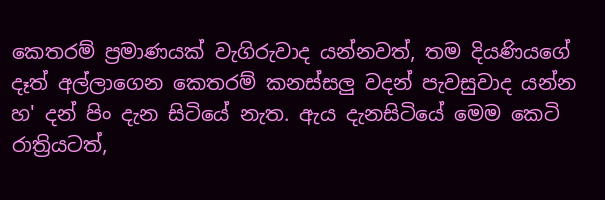කෙතරම් ප්‍රමාණයක් වැගිරුවාද යන්නවත්, තම දියණියගේ දෑත් අල්ලාගෙන කෙතරම් කනස්සලු වදන් පැවසුවාද යන්න හ' දන් පිං දැන සිටියේ නැත. ඇය දැනසිටියේ මෙම කෙටි රාත්‍රියටත්,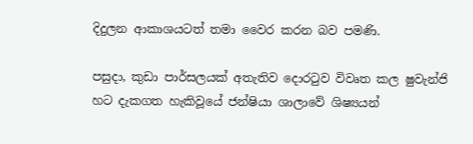දිදුලන ආකාශයටත් තමා වෛර කරන බව පමණි.

පසුදා, කුඩා පාර්සලයක් අතැතිව දොරටුව විවෘත කල ෂුවැන්ජි හට දැකගත හැකිවූයේ ජන්ෂියා ශාලාවේ ශිෂ්‍යයන්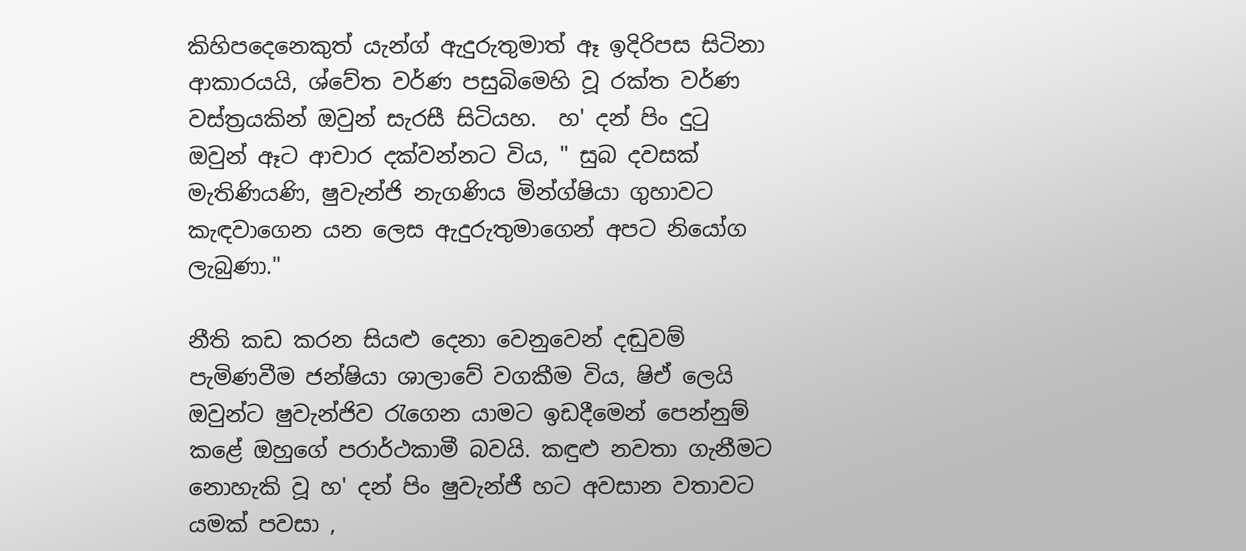කිහිපදෙනෙකුත් යැන්ග් ඇදුරුතුමාත් ඈ ඉදිරිපස සිටිනා ආකාරයයි, ශ්වේත වර්ණ පසුබිමෙහි වූ රක්ත වර්ණ වස්ත්‍රයකින් ඔවුන් සැරසී සිටියහ.  හ' දන් පිං දුටු ඔවුන් ඈට ආචාර දක්වන්නට විය, " සුබ දවසක් මැතිණියණි, ෂුවැන්ජි නැගණිය මින්ග්ෂියා ගුහාවට කැඳවාගෙන යන ලෙස ඇදුරුතුමාගෙන් අපට නියෝග ලැබුණා."

නීති කඩ කරන සියළු දෙනා වෙනුවෙන් දඬුවම් පැමිණවීම ජන්ෂියා ශාලාවේ වගකීම විය, ෂිඒ ලෙයි ඔවුන්ට ෂුවැන්ජිව රැගෙන යාමට ඉඩදීමෙන් පෙන්නුම් කළේ ඔහුගේ පරාර්ථකාමී බවයි. කඳුළු නවතා ගැනීමට නොහැකි වූ හ' දන් පිං ෂුවැන්ජී හට අවසාන වතාවට යමක් පවසා ,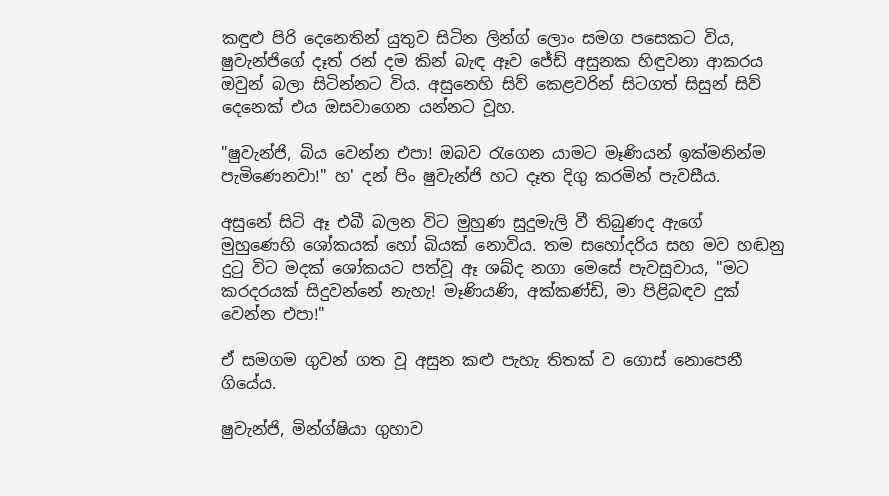කඳුළු පිරි දෙනෙතින් යුතුව සිටින ලින්ග් ලොං සමග පසෙකට විය, ෂුවැන්ජිගේ දෑත් රන් දම කින් බැඳ ඈව ජේඩ් අසුනක හිඳුවනා ආකරය ඔවුන් බලා සිටින්නට විය. අසුනෙහි සිව් කෙළවරින් සිටගත් සිසුන් සිව් දෙනෙක් එය ඔසවාගෙන යන්නට වූහ.

"ෂුවැන්ජි, බිය වෙන්න එපා! ඔබව රැගෙන යාමට මෑණියන් ඉක්මනින්ම පැමිණෙනවා!" හ' දන් පිං ෂුවැන්ජි හට දෑත දිගු කරමින් පැවසීය.

අසුනේ සිටි ඈ එබී බලන විට මුහුණ සුදුමැලි වී තිබුණද ඇගේ මුහුණෙහි ශෝකයක් හෝ බියක් නොවිය. තම සහෝදරිය සහ මව හඬනු දුටු විට මදක් ශෝකයට පත්වූ ඈ ශබ්ද නගා මෙසේ පැවසුවාය, "මට කරදරයක් සිදුවන්නේ නැහැ! මෑණියණි, අක්කණ්ඩි, මා පිළිබඳව දුක් වෙන්න එපා!"

ඒ සමගම ගුවන් ගත වූ අසුන කළු පැහැ තිතක් ව ගොස් නොපෙනී ගියේය.

ෂුවැන්ජි, මින්ග්ෂියා ගුහාව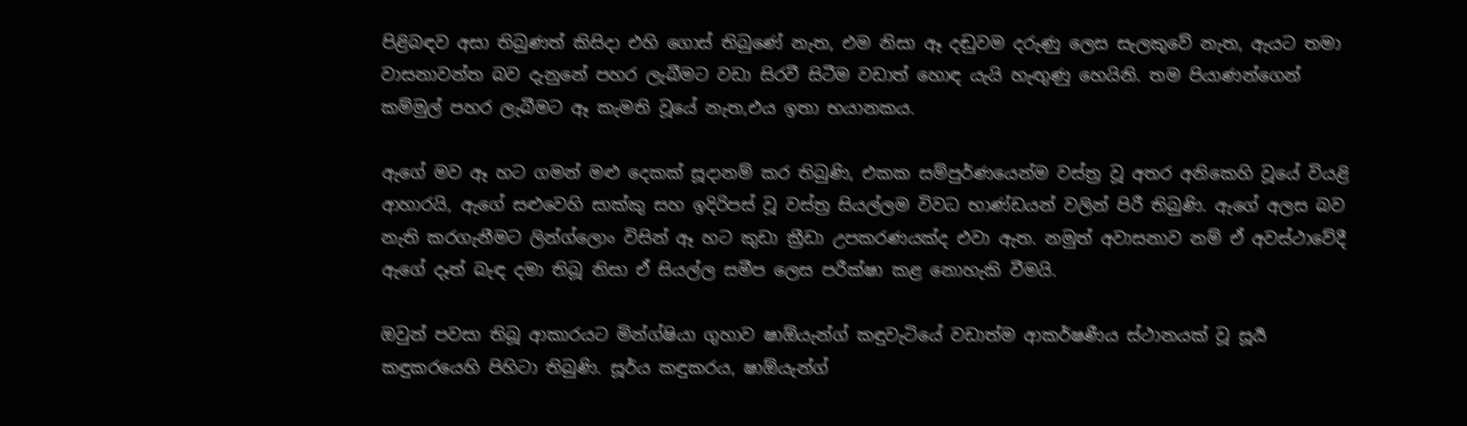පිළිබඳව අසා තිබුණත් කිසිදා එහි ගොස් තිබුණේ නැත, එම නිසා ඈ දඬුවම දරුණු ලෙස සැලකුවේ නැත, ඇයට තමා වාසනාවන්ත බව දැනුනේ පහර ලැබීමට වඩා සිරවී සිටීම වඩාත් හොඳ යැයි හැඟුණු හෙයිනි. තම පියාණන්ගෙන් කම්මුල් පහර ලැබීමට ඈ කැමති වූයේ නැත,එය ඉතා භයානකය.

ඇගේ මව ඈ හට ගමන් මළු දෙකක් සූදානම් කර තිබුණි, එකක සම්පුර්ණයෙන්ම වස්ත්‍ර වූ අතර අනිකෙහි වූයේ වියළි ආහාරයි, ඇගේ සළුවෙහි සාක්කු සහ ඉදිරිපස් වූ වස්ත්‍ර සියල්ලම විවධ භාණ්ඩයන් වලින් පිරී තිබුණි. ඇගේ අලස බව නැති කරගැනීමට ලින්ග්ලොං විසින් ඈ හට කුඩා ක්‍රීඩා උපකරණයක්ද එවා ඇත. නමුත් අවාසනාව නම් ඒ අවස්ථාවේදී ඇගේ දෑත් බැඳ දමා තිබූ නිසා ඒ සියල්ල සමීප ලෙස පරීක්ෂා කළ නොහැකි වීමයි.

ඔවුන් පවසා තිබූ ආකාරයට මින්ග්ෂියා ගුහාව ෂාඕයැන්ග් කඳුවැටියේ වඩාත්ම ආකර්ෂණීය ස්ථානයක් වූ සූර්‍ය කඳුකරයෙහි පිහිටා තිබුණි. සූර්ය කඳුකරය, ෂාඕයැන්ග්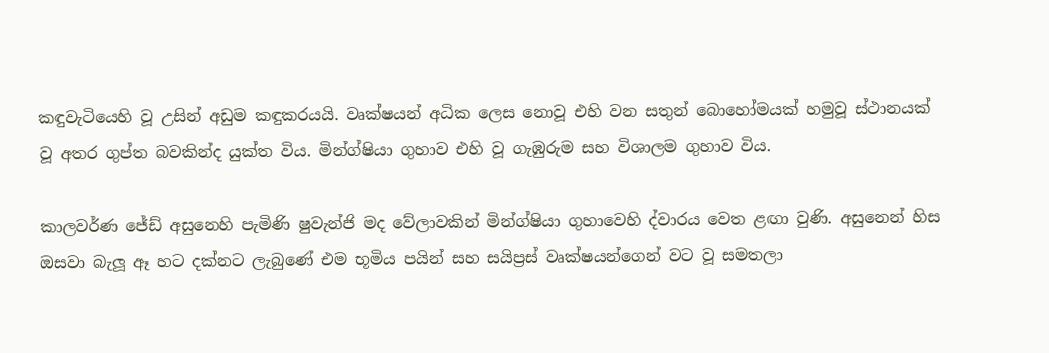කඳුවැටියෙහි වූ උසින් අඩුම කඳුකරයයි. වෘක්ෂයන් අධික ලෙස නොවූ එහි වන සතුන් බොහෝමයක් හමුවූ ස්ථානයක් වූ අතර ගුප්ත බවකින්ද යුක්ත විය. මින්ග්ෂියා ගුහාව එහි වූ ගැඹුරුම සහ විශාලම ගුහාව විය.

කාලවර්ණ ජේඩ් අසුනෙහි පැමිණි ෂුවැන්ජි මද වේලාවකින් මින්ග්ෂියා ගුහාවෙහි ද්වාරය වෙත ළඟා වුණි. අසුනෙන් හිස ඔසවා බැලූ ඈ හට දක්නට ලැබුණේ එම භූමිය පයින් සහ සයිප්‍රස් වෘක්ෂයන්ගෙන් වට වූ සමතලා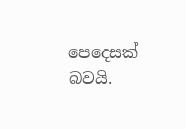පෙදෙසක් බවයි.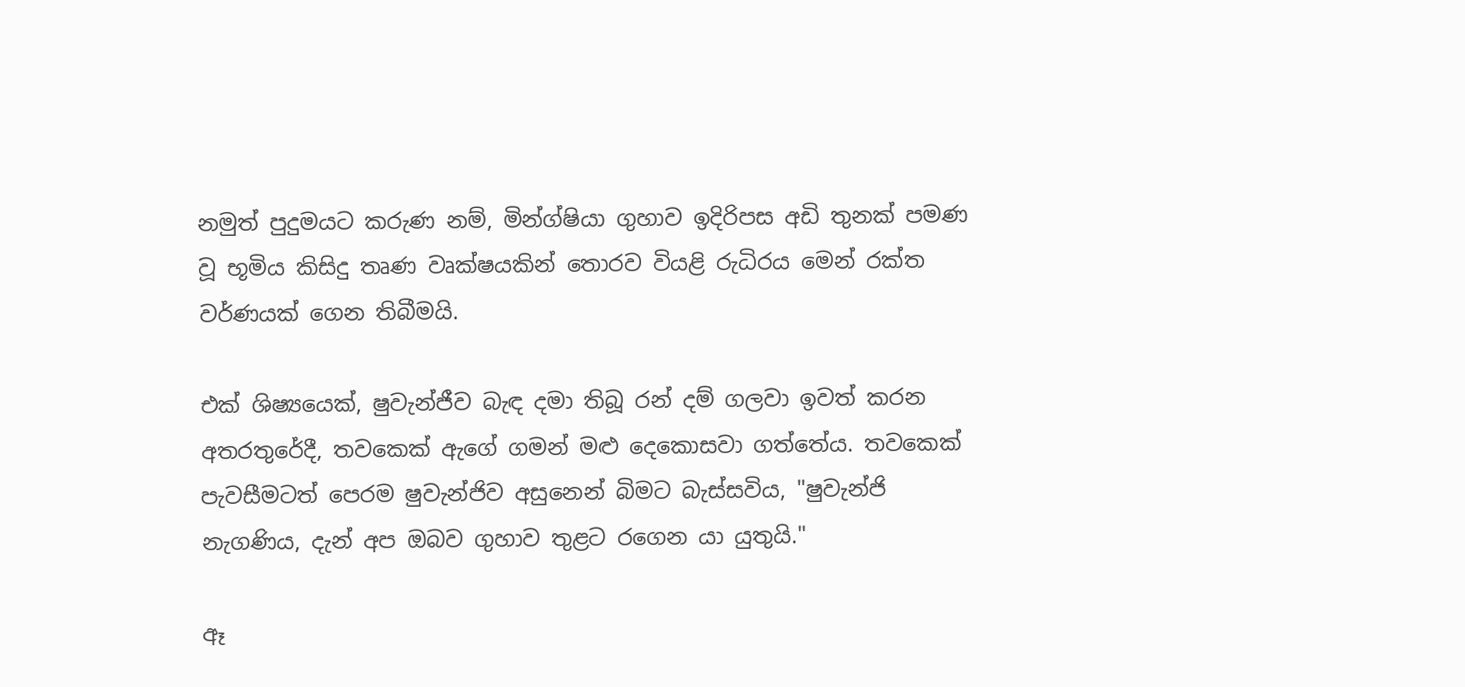නමුත් පුදුමයට කරුණ නම්, මින්ග්ෂියා ගුහාව ඉදිරිපස අඩි තුනක් පමණ වූ භූමිය කිසිදු තෘණ වෘක්ෂයකින් තොරව වියළි රුධිරය මෙන් රක්ත වර්ණයක් ගෙන තිබීමයි.

එක් ශිෂ්‍යයෙක්, ෂුවැන්ජීව බැඳ දමා තිබූ රන් දම් ගලවා ඉවත් කරන අතරතුරේදී, තවකෙක් ඇගේ ගමන් මළු දෙකොසවා ගත්තේය. තවකෙක් පැවසීමටත් පෙරම ෂුවැන්ජිව අසුනෙන් බිමට බැස්සවිය, "ෂුවැන්ජි නැගණිය, දැන් අප ඔබව ගුහාව තුළට රගෙන යා යුතුයි."

ඈ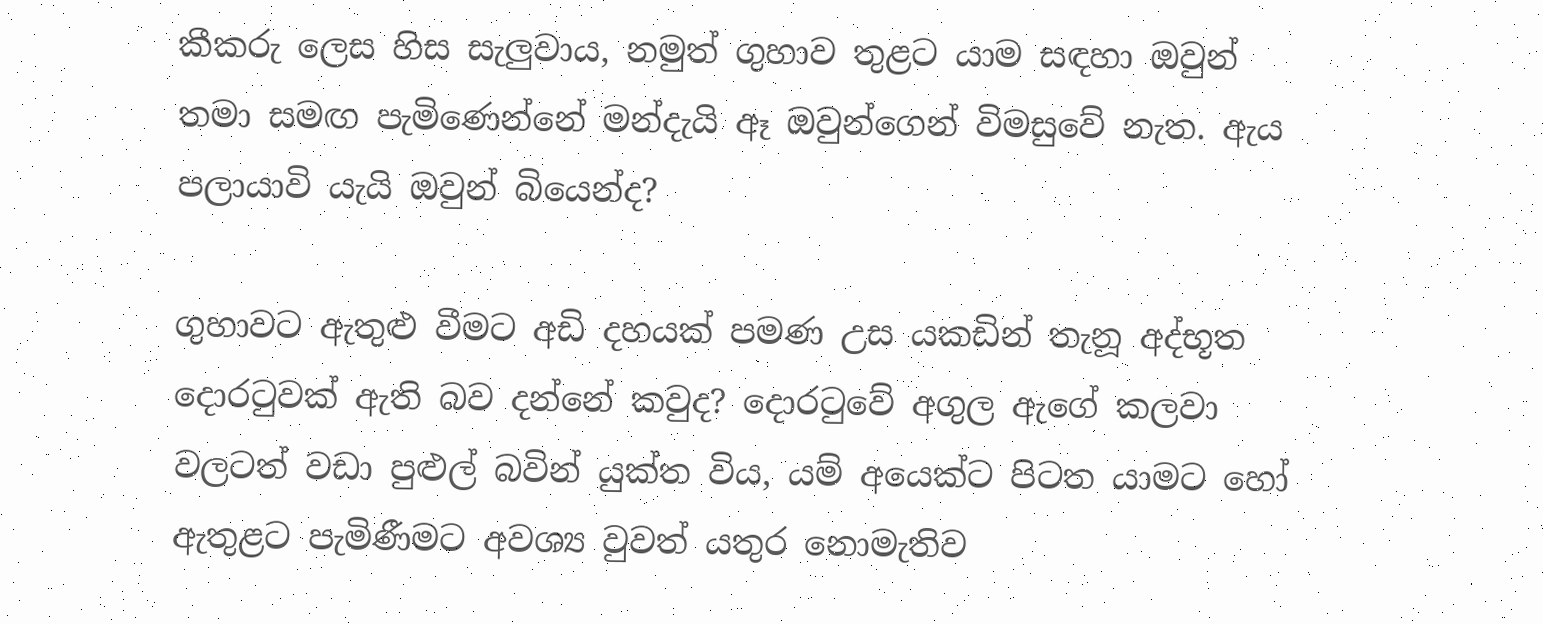කීකරු ලෙස හිස සැලුවාය, නමුත් ගුහාව තුළට යාම සඳහා ඔවුන් තමා සමඟ පැමිණෙන්නේ මන්දැයි ඈ ඔවුන්ගෙන් විමසුවේ නැත. ඇය පලායාවි යැයි ඔවුන් බියෙන්ද?

ගුහාවට ඇතුළු වීමට අඩි දහයක් පමණ උස යකඩින් තැනූ අද්භූත දොරටුවක් ඇති බව දන්නේ කවුද? දොරටුවේ අගුල ඇගේ කලවා වලටත් වඩා පුළුල් බවින් යුක්ත විය, යම් අයෙක්ට පිටත යාමට හෝ ඇතුළට පැමිණීමට අවශ්‍ය වුවත් යතුර නොමැතිව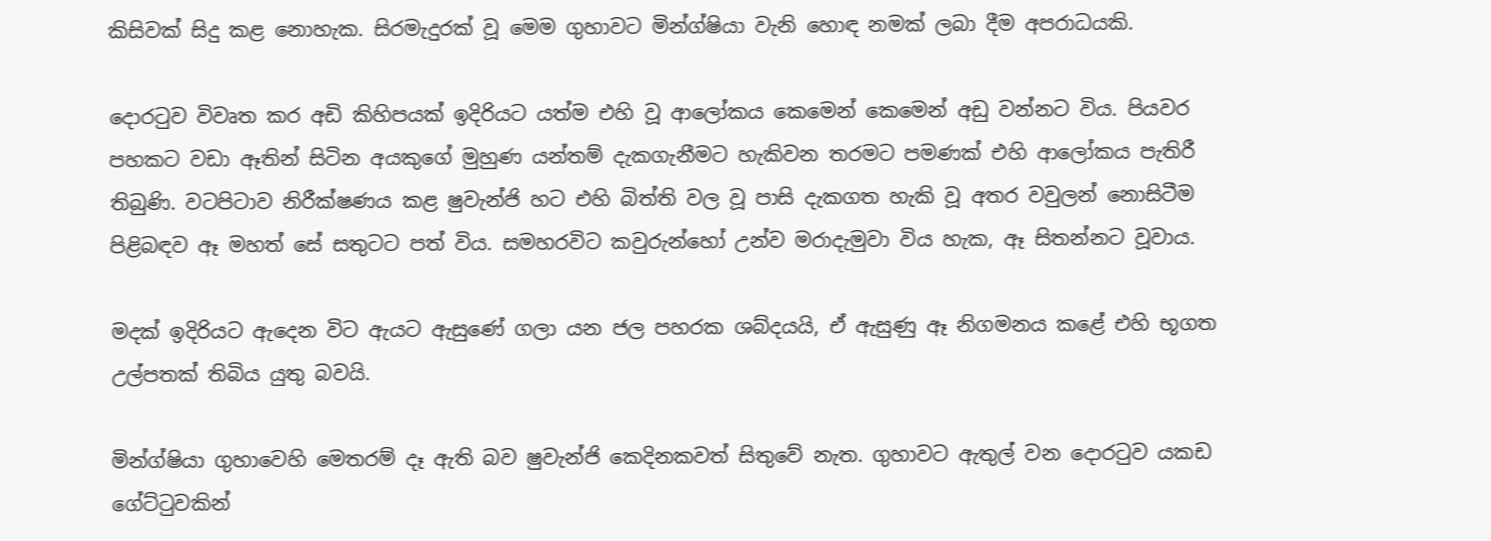කිසිවක් සිදු කළ නොහැක. සිරමැදුරක් වූ මෙම ගුහාවට මින්ග්ෂියා වැනි හොඳ නමක් ලබා දීම අපරාධයකි.

දොරටුව විවෘත කර අඩි කිහිපයක් ඉදිරියට යත්ම එහි වූ ආලෝකය කෙමෙන් කෙමෙන් අඩු වන්නට විය. පියවර පහකට වඩා ඈතින් සිටින අයකුගේ මුහුණ යන්තම් දැකගැනීමට හැකිවන තරමට පමණක් එහි ආලෝකය පැතිරී තිබුණි. වටපිටාව නිරීක්ෂණය කළ ෂුවැන්ජි හට එහි බිත්ති වල වූ පාසි දැකගත හැකි වූ අතර වවුලන් නොසිටීම පිළිබඳව ඈ මහත් සේ සතුටට පත් විය. සමහරවිට කවුරුන්හෝ උන්ව මරාදැමුවා විය හැක, ඈ සිතන්නට වූවාය.

මදක් ඉදිරියට ඇදෙන විට ඇයට ඇසුණේ ගලා යන ජල පහරක ශබ්දයයි, ඒ ඇසුණු ඈ නිගමනය කළේ එහි භූගත උල්පතක් තිබිය යුතු බවයි.

මින්ග්ෂියා ගුහාවෙහි මෙතරම් දෑ ඇති බව ෂුවැන්ජි කෙදිනකවත් සිතුවේ නැත. ගුහාවට ඇතුල් වන දොරටුව යකඩ ගේට්ටුවකින්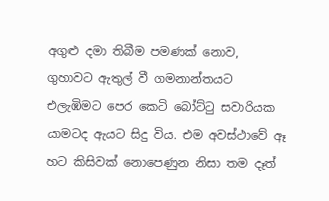අගුළු දමා තිබීම පමණක් නොව, ගුහාවට ඇතුල් වී ගමනාන්තයට එලැඹිමට පෙර කෙටි බෝට්ටු සවාරියක යාමටද ඇයට සිදු විය. එම අවස්ථාවේ ඈ හට කිසිවක් නොපෙණුන නිසා තම දෑත්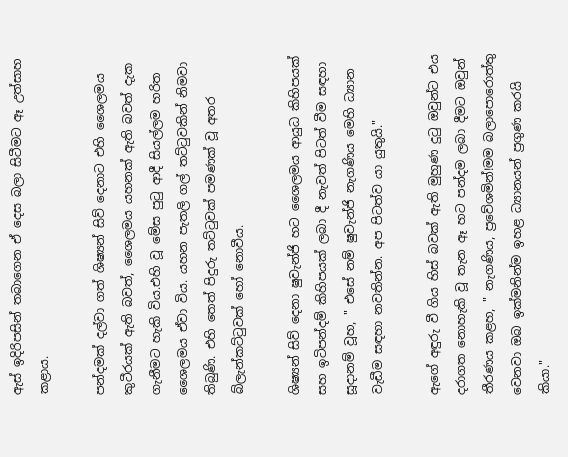ඇස් ඉදිරිපසින් තබාගෙන ඒ දෙස බලා සිටීමට ඈ උත්සාහ කළාය.

පන්දමක් දල්වා ගත් ශිෂ්‍යන් සිව් දෙනාට එහි ශෛලමය කුටීරයක් ඇති බවත්, ශෛලමය යහනක් ඇති බවත් දැක ගැනීමට හැකි විය.එහි වූ මේස පුටු ආදී සියල්ලම හරිත ශෛලමය ඒවා විය. යහන පැතලි ගල් තට්ටුවකින් නිමවා තිබුණි. එහි තෙත් පිදුරු තට්ටුවක් පමණක් වූ අතර බ්ලැන්කට්ටුවක් හෝ නොවීය.

ශිෂ්‍යන් සිව් දෙනා ෂුවැන්ජි හට ශෛලමය ආයුධ කිහිපයක් සහ ඉටිපන්දම් කිහිපයක් ලබා දී නැවත් පිටත් වීම සඳහා සූදානම් වූහ, " එසේ නම් ෂුවැන්ජි නැගණිය මෙහි ධ්‍යාන වැඩීම සඳහා නවතින්න. අප පිටත්ව යා යුතුයි."

ඇගේ අඳුරු වී ගිය හිස් බවක් ඇති මුහුණ දුටු ඔවුන්ට එය දරාගත නොහැකි වූ තැන ඈ හට පන්දම ලබා දීමට ඔවුන් තීරණය කළහ, " නැගණිය, ප්‍රවේශමින්!මම බලාපොරොත්තු වෙනවා ඔබ ඉක්මනින්ම ඉහළ ධ්‍යානයන් ප්‍රගුණ කරයි කියා."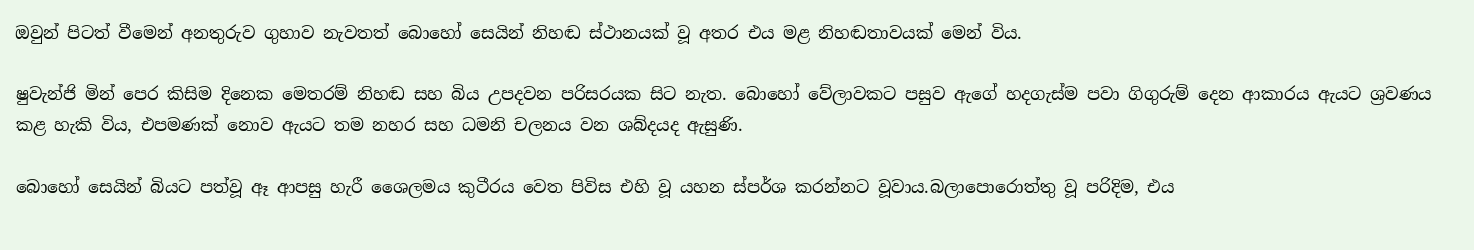ඔවුන් පිටත් වීමෙන් අනතුරුව ගුහාව නැවතත් බොහෝ සෙයින් නිහඬ ස්ථානයක් වූ අතර එය මළ නිහඬතාවයක් මෙන් විය.

ෂුවැන්ජි මින් පෙර කිසිම දිනෙක මෙතරම් නිහඬ සහ බිය උපදවන පරිසරයක සිට නැත. බොහෝ වේලාවකට පසුව ඇගේ හදගැස්ම පවා ගිගුරුම් දෙන ආකාරය ඇයට ශ්‍රවණය කළ හැකි විය, එපමණක් නොව ඇයට තම නහර සහ ධමනි චලනය වන ශබ්දයද ඇසුණි.

බොහෝ සෙයින් බියට පත්වූ ඈ ආපසු හැරී ශෛලමය කුටීරය වෙත පිවිස එහි වූ යහන ස්පර්ශ කරන්නට වූවාය.බලාපොරොත්තු වූ පරිදිම, එය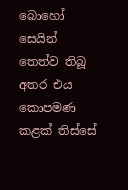බොහෝ සෙයින් තෙත්ව තිබූ අතර එය කොපමණ කළක් තිස්සේ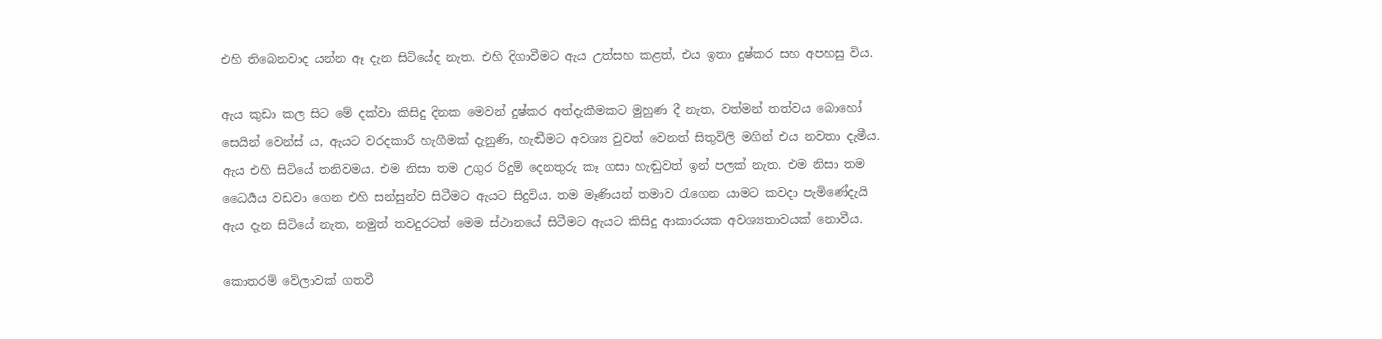එහි තිබෙනවාද යන්න ඈ දැන සිටියේද නැත. එහි දිගාවීමට ඇය උත්සහ කළත්, එය ඉතා දුෂ්කර සහ අපහසු විය.

ඇය කුඩා කල සිට මේ දක්වා කිසිදු දිනක මෙවන් දුෂ්කර අත්දැකීමකට මුහුණ දී නැත, වත්මන් තත්වය බොහෝ සෙයින් වෙන්ස් ය, ඇයට වරදකාරී හැගීමක් දැනුණි, හැඬීමට අවශ්‍ය වුවත් වෙනත් සිතුවිලි මගින් එය නවතා දැමීය. ඇය එහි සිටියේ තනිවමය. එම නිසා තම උගුර රිදුම් දෙනතුරු කෑ ගසා හැඬුවත් ඉන් පලක් නැත. එම නිසා තම ධෛර්‍යය වඩවා ගෙන එහි සන්සුන්ව සිටීමට ඇයට සිදුවිය. තම මෑණියන් තමාව රැගෙන යාමට කවදා පැමිණේදැයි ඇය දැන සිටියේ නැත, නමුත් තවදුරටත් මෙම ස්ථානයේ සිටීමට ඇයට කිසිදු ආකාරයක අවශ්‍යතාවයක් නොවීය.

කොතරම් වේලාවක් ගතවී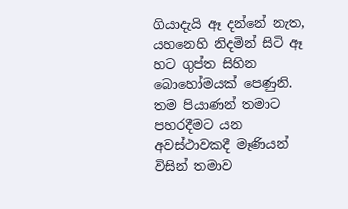ගියාදැයි ඈ දන්නේ නැත, යහනෙහි නිදමින් සිටි ඈ හට ගුප්ත සිහින බොහෝමයක් පෙණුනි. තම පියාණන් තමාට පහරදීමට යන අවස්ථාවකදී මෑණියන් විසින් තමාව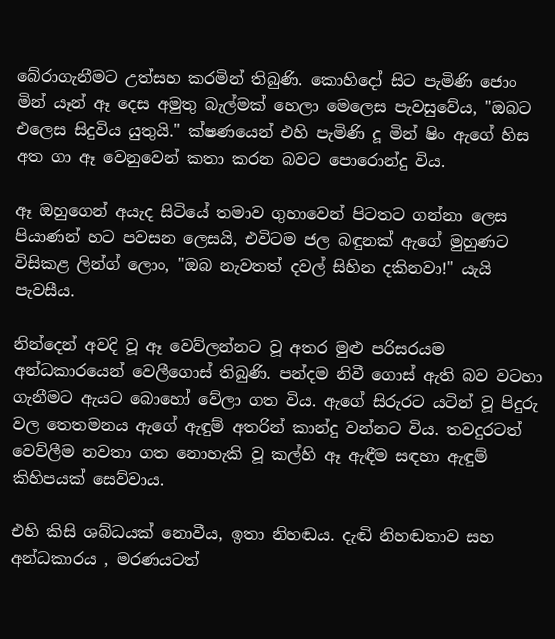බේරාගැනීමට උත්සහ කරමින් තිබුණි. කොහිදෝ සිට පැමිණි ජොං මින් යෑන් ඈ දෙස අමුතු බැල්මක් හෙලා මෙලෙස පැවසුවේය, "ඔබට එලෙස සිදුවිය යුතුයි." ක්ෂණයෙන් එහි පැමිණි දූ මින් ෂිං ඇගේ හිස අත ගා ඈ වෙනුවෙන් කතා කරන බවට පොරොන්දු විය.

ඈ ඔහුගෙන් අයැද සිටියේ තමාව ගුහාවෙන් පිටතට ගන්නා ලෙස පියාණන් හට පවසන ලෙසයි, එවිටම ජල බඳුනක් ඇගේ මුහුණට විසිකළ ලින්ග් ලොං, "ඔබ නැවතත් දවල් සිහින දකිනවා!" යැයි පැවසීය.

නින්දෙන් අවදි වූ ඈ වෙව්ලන්නට වූ අතර මුළු පරිසරයම අන්ධකාරයෙන් වෙලීගොස් තිබුණි. පන්දම නිවී ගොස් ඇති බව වටහා ගැනීමට ඇයට බොහෝ වේලා ගත විය. ඇගේ සිරුරට යටින් වූ පිදුරු වල තෙතමනය ඇගේ ඇඳුම් අතරින් කාන්දු වන්නට විය. තවදුරටත් වෙව්ලීම නවතා ගත නොහැකි වූ කල්හි ඈ ඇඳීම සඳහා ඇඳුම් කිහිපයක් සෙව්වාය.

එහි කිසි ශබ්ධයක් නොවීය, ඉතා නිහඬය. දැඬි නිහඬතාව සහ අන්ධකාරය , මරණයටත්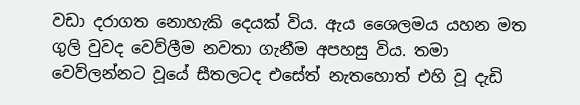වඩා දරාගත නොහැකි දෙයක් විය. ඇය ශෛලමය යහන මත ගුලි වුවද වෙව්ලීම නවතා ගැනීම අපහසු විය. තමා වෙව්ලන්නට වූයේ සීතලටද එසේත් නැතහොත් එහි වූ දැඩි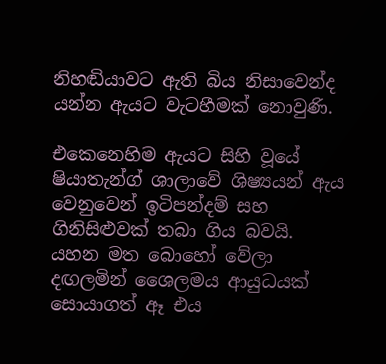නිහඬියාවට ඇති බිය නිසාවෙන්ද යන්න ඇයට වැටහීමක් නොවුණි.

එකෙනෙහිම ඇයට සිහි වූයේ ෂියාතැන්ග් ශාලාවේ ශිෂ්‍යයන් ඇය වෙනුවෙන් ඉටිපන්දම් සහ ගිනිසිළුවක් තබා ගිය බවයි. යහන මත බොහෝ වේලා දඟලමින් ශෛලමය ආයුධයක් සොයාගත් ඈ එය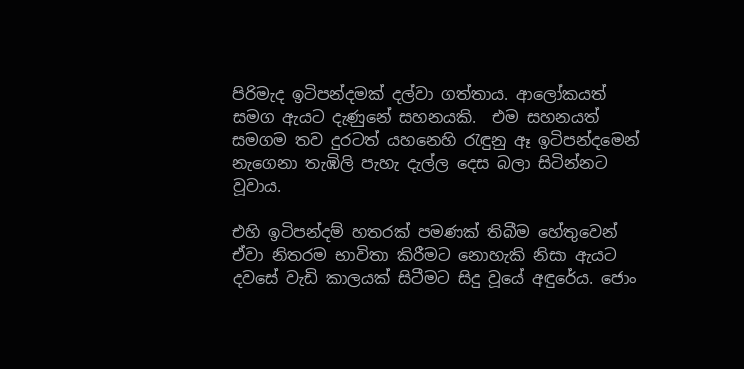පිරිමැද ඉටිපන්දමක් දල්වා ගත්තාය. ආලෝකයත් සමග ඇයට දැණුනේ සහනයකි.  එම සහනයත් සමගම තව දුරටත් යහනෙහි රැඳුනු ඈ ඉටිපන්දමෙන් නැගෙනා තැඹිලි පැහැ දැල්ල දෙස බලා සිටින්නට වූවාය.

එහි ඉටිපන්දම් හතරක් පමණක් තිබීම හේතුවෙන් ඒවා නිතරම භාවිතා කිරීමට නොහැකි නිසා ඇයට දවසේ වැඩි කාලයක් සිටීමට සිදු වූයේ අඳුරේය. ජොං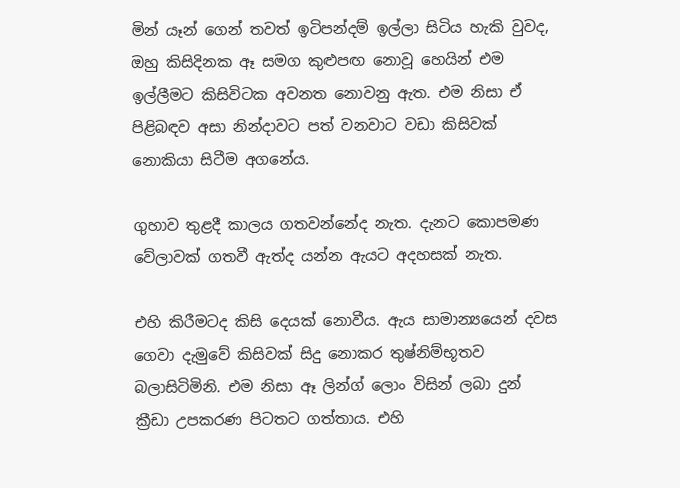මින් යෑන් ගෙන් තවත් ඉටිපන්දම් ඉල්ලා සිටිය හැකි වුවද, ඔහු කිසිදිනක ඈ සමග කුළුපඟ නොවූ හෙයින් එම ඉල්ලීමට කිසිවිටක අවනත නොවනු ඇත. එම නිසා ඒ පිළිබඳව අසා නින්දාවට පත් වනවාට වඩා කිසිවක් නොකියා සිටීම අගනේය.

ගුහාව තුළදී කාලය ගතවන්නේද නැත. දැනට කොපමණ වේලාවක් ගතවී ඇත්ද යන්න ඇයට අදහසක් නැත.

එහි කිරීමටද කිසි දෙයක් නොවීය. ඇය සාමාන්‍යයෙන් දවස ගෙවා දැමුවේ කිසිවක් සිදු නොකර තුෂ්නිම්භූතව බලාසිටිමිනි. එම නිසා ඈ ලින්ග් ලොං විසින් ලබා දුන් ක්‍රීඩා උපකරණ පිටතට ගත්තාය. එහි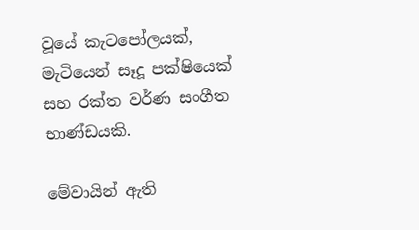වූයේ කැටපෝලයක්, මැටියෙන් සෑදූ පක්ෂියෙක් සහ රක්ත වර්ණ සංගීත භාණ්ඩයකි.

මේවායින් ඇති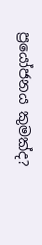ප්‍රයෝජනය කුමක්ද?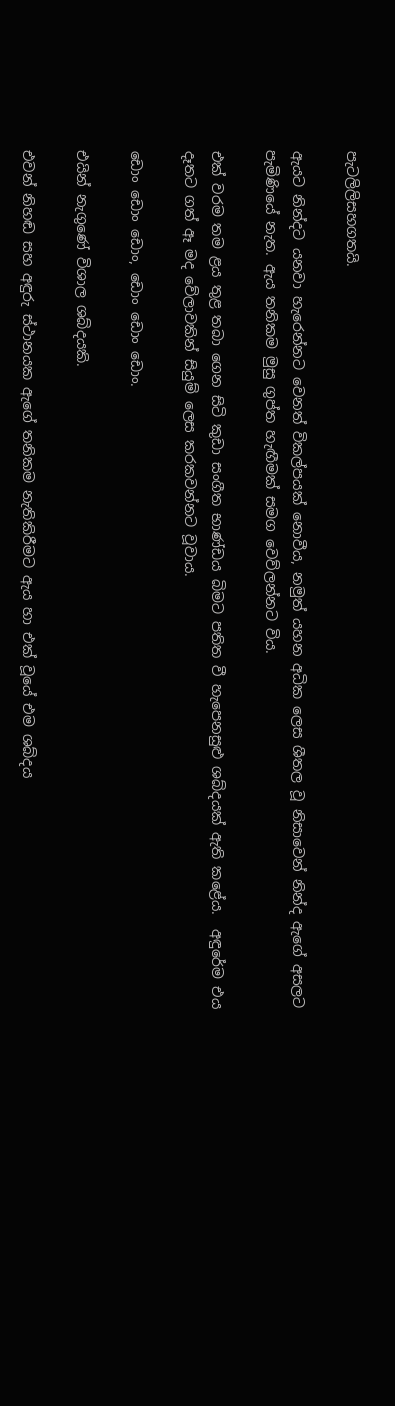පැටලිලිසහගතයි.

ඇයට නින්දට යනවා හැරෙන්නට වෙනත් විකල්පයක් නොවීය, නමුත් යහන අධික ලෙස ශීතල වූ නිසාවෙන් නින්ද ඇගේ අසලට පැමිණියේ නැත. ඇය තනිකම මුසු ගුප්ත හැඟීමක් සමග වෙව්ලන්නට විය.

එක් වරම තම ළය තුළ තබා ගෙන සිටි කුඩා සංගීත භාණ්ඩය බිමට පතිත වී හැපෙනසුළු ශබ්දයක් ඇති කළේය.  අඳුරේම එය දෑතට ගත් ඈ මද වේලාවකින් සියුම් ලෙස කරකවන්නට වූවාය.

ඩොං ඩොං ඩොං, ඩොං ඩොං ඩොං.

එයින් නැගුණේ විශාල ශබ්දයකි.

එවන් නිහඬ සහ අඳුරු ස්ථානයක ඇගේ තනිකම නැතිකිරීමට ඇය හා එක් වූයේ එම ශබ්දය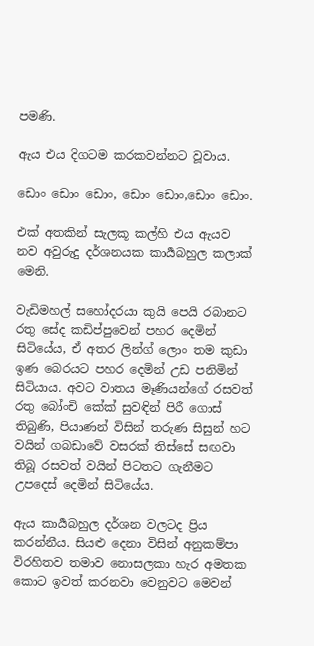පමණි.

ඇය එය දිගටම කරකවන්නට වූවාය.

ඩොං ඩොං ඩොං, ඩොං ඩොං,ඩොං ඩොං.

එක් අතකින් සැලකූ කල්හි එය ඇයව නව අවුරුදු දර්ශනයක කාර්‍යබහුල කලාක් මෙනි.

වැඩිමහල් සහෝදරයා කුයි පෙයි රබානට රතු සේද කඩිප්පුවෙන් පහර දෙමින් සිටියේය, ඒ අතර ලින්ග් ලොං තම කුඩා ඉණ බෙරයට පහර දෙමින් උඩ පනිමින් සිටියාය. අවට වාතය මෑණියන්ගේ රසවත් රතු බෝංචි කේක් සුවඳින් පිරී ගොස් තිබුණි, පියාණන් විසින් තරුණ සිසුන් හට වයින් ගබඩාවේ වසරක් තිස්සේ සඟවා තිබූ රසවත් වයින් පිටතට ගැනීමට උපදෙස් දෙමින් සිටියේය.

ඇය කාර්‍යබහුල දර්ශන වලටද ප්‍රිය කරන්නීය. සියළු දෙනා විසින් අනුකම්පා විරහිතව තමාව නොසලකා හැර අමතක කොට ඉවත් කරනවා වෙනුවට මෙවන්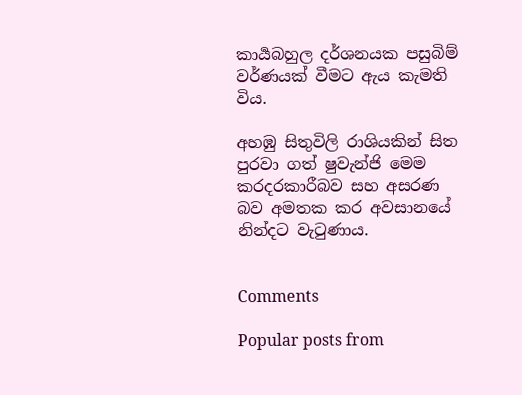කාර්‍යබහුල දර්ශනයක පසුබිම් වර්ණයක් වීමට ඇය කැමති විය.

අහඹු සිතුවිලි රාශියකින් සිත පුරවා ගත් ෂුවැන්ජි මෙම කරදරකාරීබව සහ අසරණ බව අමතක කර අවසානයේ නින්දට වැටුණාය.


Comments

Popular posts from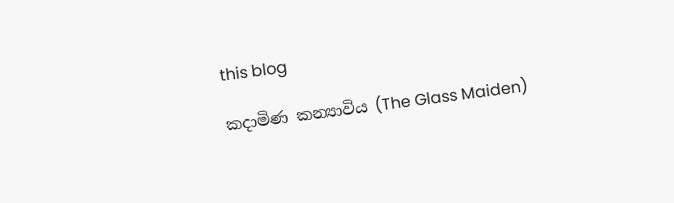this blog

කදාමිණ කන්‍යාවිය (The Glass Maiden)